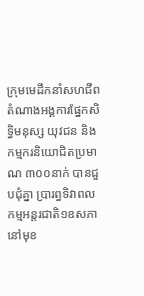ក្រុមមេដឹកនាំសហជីព តំណាងអង្គការផ្នែកសិទ្ធិមនុស្ស យុវជន និងកម្មករនិយោជិតប្រមាណ ៣០០នាក់ បានជួបជុំគ្នា ប្រារព្ធទិវាពលកម្មអន្តរជាតិ១ឧសភា នៅមុខ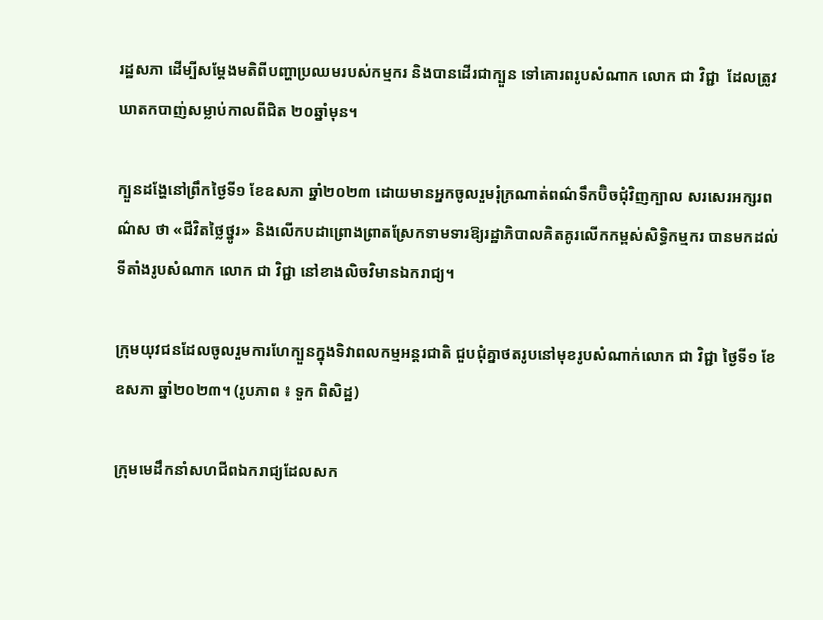រដ្ឋសភា ដើម្បីសម្តែងមតិពីបញ្ហាប្រឈមរបស់កម្មករ និងបានដើរជាក្បួន ទៅគោរពរូបសំណាក លោក ជា វិជ្ជា  ដែលត្រូវឃាតកបាញ់សម្លាប់កាលពីជិត ២០ឆ្នាំមុន។

ក្បួនដង្ហែនៅព្រឹកថ្ងៃទី១ ខែឧសភា ឆ្នាំ២០២៣ ដោយមានអ្នកចូលរួមរុំក្រណាត់ពណ៌ទឹកប៊ិចជុំវិញក្បាល សរសេរអក្សរពណ៌ស ថា «ជីវិតថ្លៃថ្នូរ» និងលើកបដាព្រោងព្រាតស្រែកទាមទារឱ្យរដ្ឋាភិបាលគិតគូរលើកកម្ពស់សិទ្ធិកម្មករ បានមកដល់ទីតាំងរូបសំណាក លោក ជា វិជ្ជា នៅខាងលិចវិមានឯករាជ្យ។

ក្រុមយុវជនដែលចូលរួមការហែក្បួនក្នុងទិវាពលកម្មអន្តរជាតិ ជួបជុំគ្នាថតរូបនៅមុខរូបសំណាក់លោក ជា វិជ្ជា ថ្ងៃទី១ ខែឧសភា ឆ្នាំ២០២៣។ (រូបភាព ៖ ទួក ពិសិដ្ឋ)

ក្រុមមេដឹកនាំសហជីពឯករាជ្យដែលសក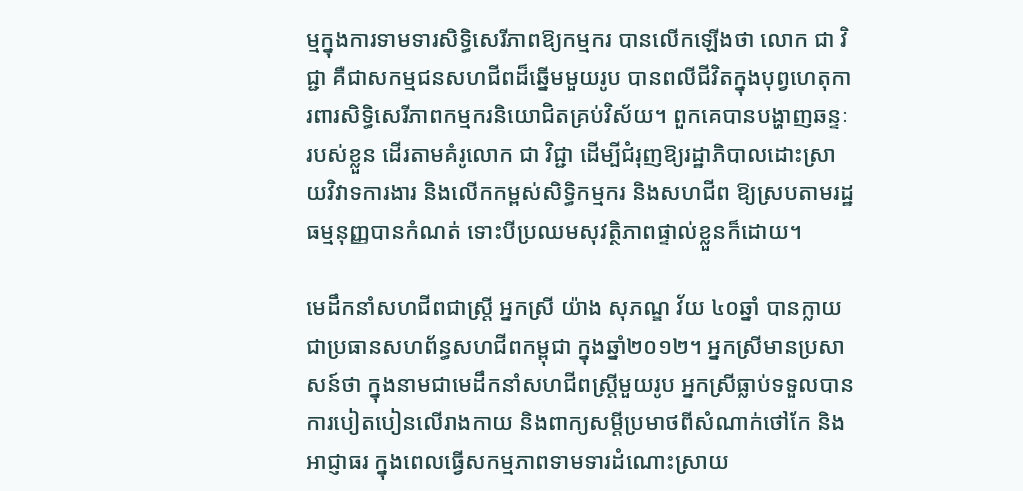ម្មក្នុងការទាមទារសិទ្ធិសេរីភាពឱ្យកម្មករ បានលើកឡើងថា លោក ជា វិជ្ជា គឺជាសកម្មជនសហជីពដ៏ឆ្នើមមួយរូប បានពលីជីវិតក្នុងបុព្វហេតុការពារសិទិ្ធសេរីភាពកម្មករនិយោជិតគ្រប់វិស័យ។ ពួកគេបានបង្ហាញឆន្ទៈរបស់ខ្លួន ដើរតាមគំរូលោក ជា វិជ្ជា ដើម្បីជំរុញឱ្យរដ្ឋាភិបាលដោះស្រាយវិវាទការងារ និងលើកកម្ពស់សិទ្ធិកម្មករ និងសហជីព ឱ្យស្របតាមរដ្ឋធម្មនុញ្ញបានកំណត់ ទោះបីប្រឈមសុវត្ថិភាពផ្ទាល់ខ្លួនក៏ដោយ។

មេដឹកនាំសហជីពជាស្រ្តី អ្នកស្រី យ៉ាង សុភណ្ឌ វ័យ ៤០ឆ្នាំ បានក្លាយជាប្រធានសហព័ន្ធសហជីពកម្ពុជា ក្នុងឆ្នាំ២០១២។ អ្នកស្រីមានប្រសាសន៍ថា ក្នុងនាមជាមេដឹកនាំសហជីពស្រ្តីមួយរូប អ្នកស្រីធ្លាប់ទទួលបានការបៀតបៀនលើរាងកាយ និងពាក្យសម្តីប្រមាថពីសំណាក់ថៅកែ និងអាជ្ញាធរ ក្នុងពេលធ្វើសកម្មភាពទាមទារដំណោះស្រាយ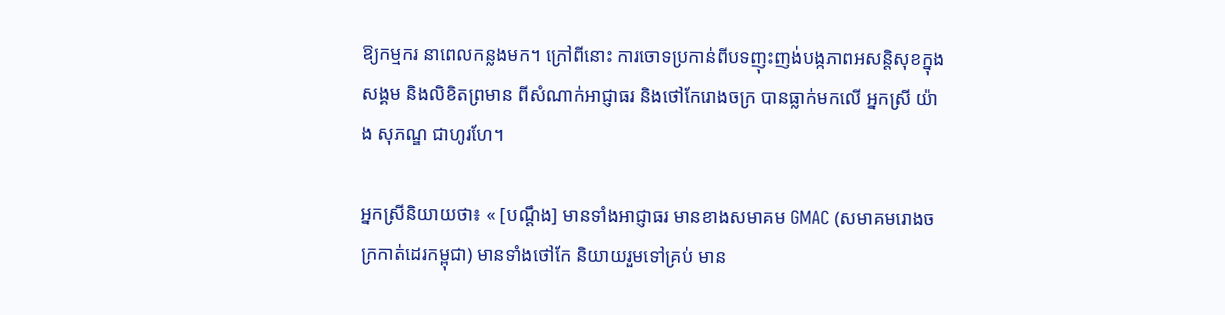ឱ្យកម្មករ នាពេលកន្លងមក។ ក្រៅពីនោះ ការចោទប្រកាន់ពីបទញុះញង់បង្កភាពអសន្តិសុខក្នុងសង្គម និងលិខិតព្រមាន ពីសំណាក់អាជ្ញាធរ និងថៅកែរោងចក្រ បានធ្លាក់មកលើ អ្នកស្រី យ៉ាង សុភណ្ឌ ជាហូរហែ។

អ្នកស្រីនិយាយថា៖ « [បណ្តឹង] មានទាំងអាជ្ញាធរ មានខាងសមាគម GMAC (សមាគមរោងចក្រកាត់ដេរកម្ពុជា) មានទាំងថៅកែ និយាយរួមទៅគ្រប់ មាន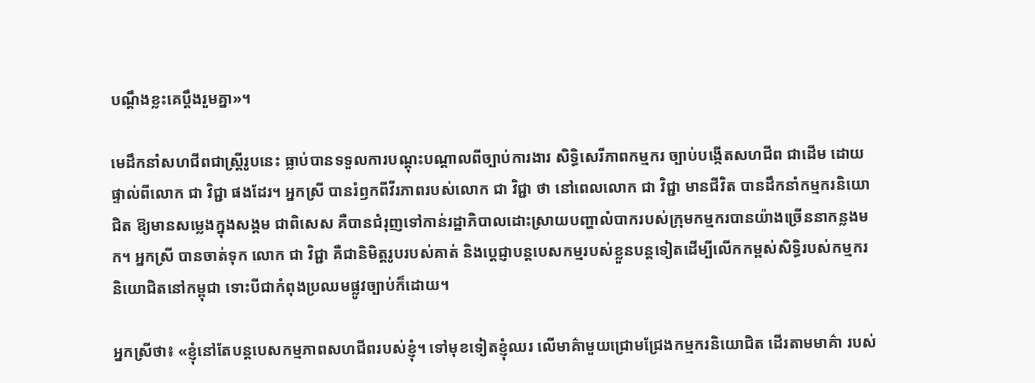បណ្តឹងខ្លះគេប្តឹងរួមគ្នា»។

មេដឹកនាំសហជីពជាស្រ្តីរូបនេះ ធ្លាប់បានទទួលការបណ្តុះបណ្តាលពីច្បាប់ការងារ សិទ្ធិសេរីភាពកម្មករ ច្បាប់បង្កើតសហជីព ជាដើម ដោយផ្ទាល់ពីលោក ជា វិជ្ជា ផងដែរ។ អ្នកស្រី បានរំឭកពីវីរភាពរបស់លោក ជា វិជ្ជា ថា នៅពេលលោក ជា វិជ្ជា មានជីវិត បានដឹកនាំកម្មករនិយោជិត ឱ្យមានសម្លេងក្នុងសង្គម ជាពិសេស គឺបានជំរុញទៅកាន់រដ្ឋាភិបាលដោះស្រាយបញ្ហាលំបាករបស់ក្រុមកម្មករបានយ៉ាងច្រើននាកន្លងមក។ អ្នកស្រី បានចាត់ទុក លោក ជា វិជ្ជា គឺជានិមិត្តរូបរបស់គាត់ និងប្តេជ្ញាបន្តបេសកម្មរបស់ខ្លួនបន្តទៀតដើម្បីលើកកម្ពស់សិទ្ធិរបស់កម្មករនិយោជិតនៅកម្ពុជា ទោះបីជាកំពុងប្រឈមផ្លូវច្បាប់ក៏ដោយ។

អ្នកស្រីថា៖ «ខ្ញុំនៅតែបន្តបេសកម្មភាពសហជីពរបស់ខ្ញុំ។ ទៅមុខទៀតខ្ញុំឈរ លើមាគ៌ាមួយជ្រោមជ្រែងកម្មករនិយោជិត ដើរតាមមាគ៌ា របស់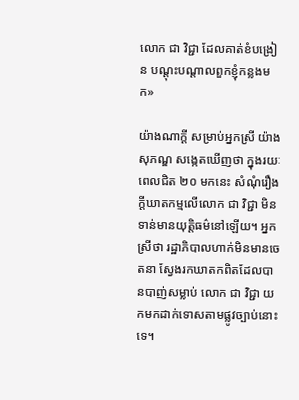លោក ជា វិជ្ជា ដែលគាត់ខំបង្រៀន បណ្តុះបណ្តាលពួកខ្ញុំកន្លងមក»

យ៉ាងណាក្តី សម្រាប់អ្នកស្រី យ៉ាង សុភណ្ឌ សង្កេតឃើញថា ក្នុងរយៈពេលជិត ២០ មកនេះ សំណុំរឿងក្តីឃាតកម្មលើលោក ជា វិជ្ជា មិនទាន់មានយុត្តិធម៌នៅឡើយ។ អ្នកស្រីថា រដ្ឋាភិបាលហាក់មិនមានចេតនា ស្វែងរកឃាតកពិតដែលបានបាញ់សម្លាប់ លោក ជា វិជ្ជា យកមកដាក់ទោសតាមផ្លូវច្បាប់នោះទេ។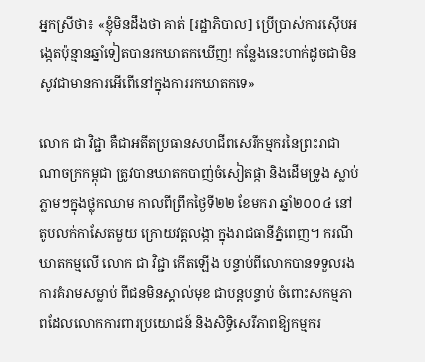អ្នកស្រីថា៖ «ខ្ញុំមិនដឹងថា គាត់ [រដ្ឋាភិបាល] ប្រើប្រាស់ការស៊ើបអង្កេតប៉ុន្មានឆ្នាំទៀតបានរកឃាតកឃើញ! កន្លែងនេះហាក់ដូចជាមិនសូវជាមានការអើពើនៅក្នុងការរកឃាតកទេ»

លោក ជា វិជ្ជា គឺជាអតីតប្រធានសហជីពសេរីកម្មករនៃព្រះរាជាណាចក្រកម្ពុជា ត្រូវបានឃាតកបាញ់ចំសៀតផ្កា និងដើមទ្រូង ស្លាប់ភ្លាមៗក្នុងថ្លុកឈាម កាលពីព្រឹកថ្ងៃទី២២ ខែមករា ឆ្នាំ២០០៤ នៅតូបលក់កាសែតមួយ ក្រោយវត្តលង្កា ក្នុងរាជធានីភ្នំពេញ។ ករណីឃាតកម្មលើ លោក ជា វិជ្ជា កើតឡើង បន្ទាប់ពីលោកបានទទួលរងការគំរាមសម្លាប់ ពីជនមិនស្គាល់មុខ ជាបន្តបន្ទាប់ ចំពោះសកម្មភាពដែលលោកការពារប្រយោជន៍ និងសិទ្ធិសេរីភាពឱ្យកម្មករ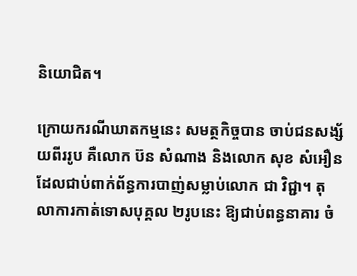និយោជិត។

ក្រោយករណីឃាតកម្មនេះ សមត្ថកិច្ចបាន ចាប់ជនសង្ស័យពីររូប គឺលោក ប៊ន សំណាង និងលោក សុខ សំអឿន ដែលជាប់ពាក់ព័ន្ធការបាញ់សម្លាប់លោក ជា វិជ្ជា។ តុលាការកាត់ទោសបុគ្គល ២រូបនេះ ឱ្យជាប់ពន្ធនាគារ ចំ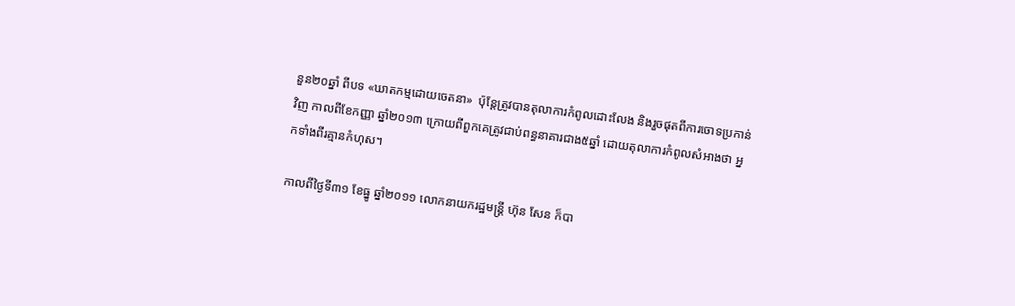នួន២០ឆ្នាំ ពីបទ «ឃាតកម្មដោយចេតនា»  ប៉ុន្តែត្រូវបានតុលាការកំពូលដោះលែង និងរួចផុតពីការចោទប្រកាន់វិញ កាលពីខែកញ្ញា ឆ្នាំ២០១៣ ក្រោយពីពួកគេត្រូវជាប់ពន្ធនាគារជាង៥ឆ្នាំ ដោយតុលាការកំពូលសំអាងថា អ្នកទាំងពីរគ្មានកំហុស។

កាលពីថ្ងៃទី៣១ ខែធ្នូ ឆ្នាំ២០១១ លោកនាយករដ្ឋមន្ត្រី ហ៊ុន សែន ក៏បា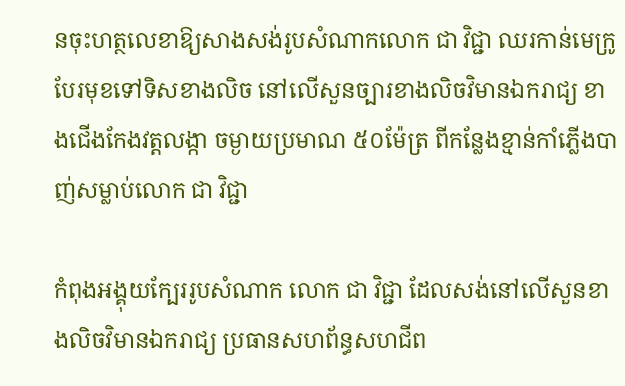នចុះហត្ថលេខាឱ្យសាងសង់រូបសំណាកលោក ជា វិជ្ជា ឈរកាន់មេក្រូបែរមុខទៅទិសខាងលិច នៅលើសួនច្បារខាងលិចវិមានឯករាជ្យ ខាងជើងកែងវត្តលង្កា ចម្ងាយប្រមាណ ៥០ម៉ែត្រ ពីកន្លែងខ្មាន់កាំភ្លើងបាញ់សម្លាប់លោក ជា វិជ្ជា

កំពុងអង្គុយក្បែររូបសំណាក លោក ជា វិជ្ជា ដែលសង់នៅលើសួនខាងលិចវិមានឯករាជ្យ ប្រធានសហព័ន្ធសហជីព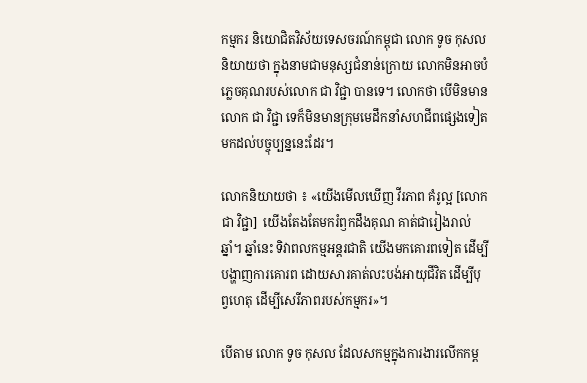កម្មករ និយោជិតវិស័យទេសចរណ៍កម្ពុជា លោក ទូច កុសល និយាយថា ក្នុងនាមជាមនុស្សជំនាន់ក្រោយ លោកមិនអាចបំភ្លេចគុណរបស់លោក ជា វិជ្ជា បានទេ។ លោកថា បើមិនមានលោក ជា វិជ្ជា ទេក៏មិនមានក្រុមមេដឹកនាំសហជីពផ្សេងទៀតមកដល់បច្ចុប្បន្ននេះដែរ។

លោកនិយាយថា ៖ «យើងមើលឃើញ វីរភាព គំរូល្អ [លោក ជា វិជ្ជា]  យើងតែងតែមករំឭកដឹងគុណ គាត់ជារៀងរាល់ឆ្នាំ។ ឆ្នាំនេះ ទិវាពលកម្មអន្តរជាតិ យើងមកគោរពទៀត ដើម្បីបង្ហាញការគោរព ដោយសារគាត់លះបង់អាយុជីវិត ដើម្បីបុព្វហេតុ ដើម្បីសេរីភាពរបស់កម្មករ»។

បើតាម លោក ទូច កុសល ដែលសកម្មក្នុងការងារលើកកម្ព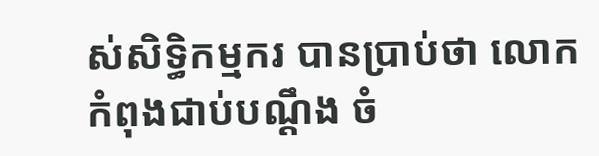ស់សិទ្ធិកម្មករ បានប្រាប់ថា លោកកំពុងជាប់បណ្ដឹង ចំ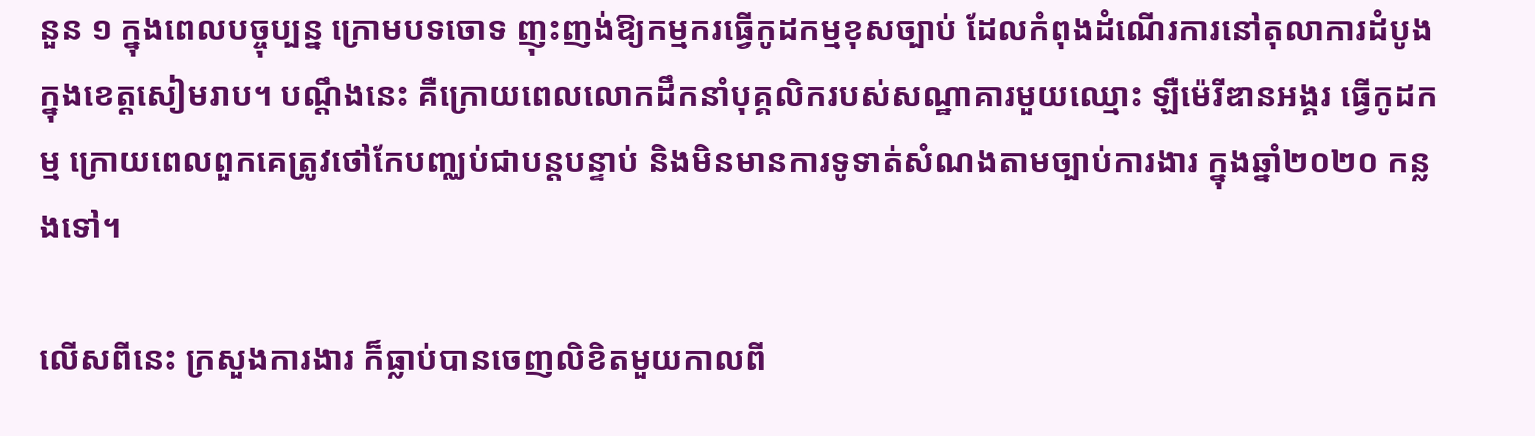នួន ១ ក្នុងពេលបច្ចុប្បន្ន ក្រោមបទចោទ ញុះញង់ឱ្យកម្មករធ្វើកូដកម្មខុសច្បាប់ ដែលកំពុងដំណើរការនៅតុលាការដំបូង ក្នុងខេត្តសៀមរាប។ បណ្តឹងនេះ គឺក្រោយពេលលោកដឹកនាំបុគ្គលិករបស់សណ្ឋាគារមួយឈ្មោះ ឡឺម៉េរីឌានអង្គរ ធ្វើកូដកម្ម ក្រោយពេលពួកគេត្រូវថៅកែបញ្ឈប់ជាបន្តបន្ទាប់ និងមិនមានការទូទាត់សំណងតាមច្បាប់ការងារ ក្នុងឆ្នាំ២០២០ កន្លងទៅ។

លើសពីនេះ ក្រសួងការងារ ក៏ធ្លាប់បានចេញលិខិតមួយកាលពី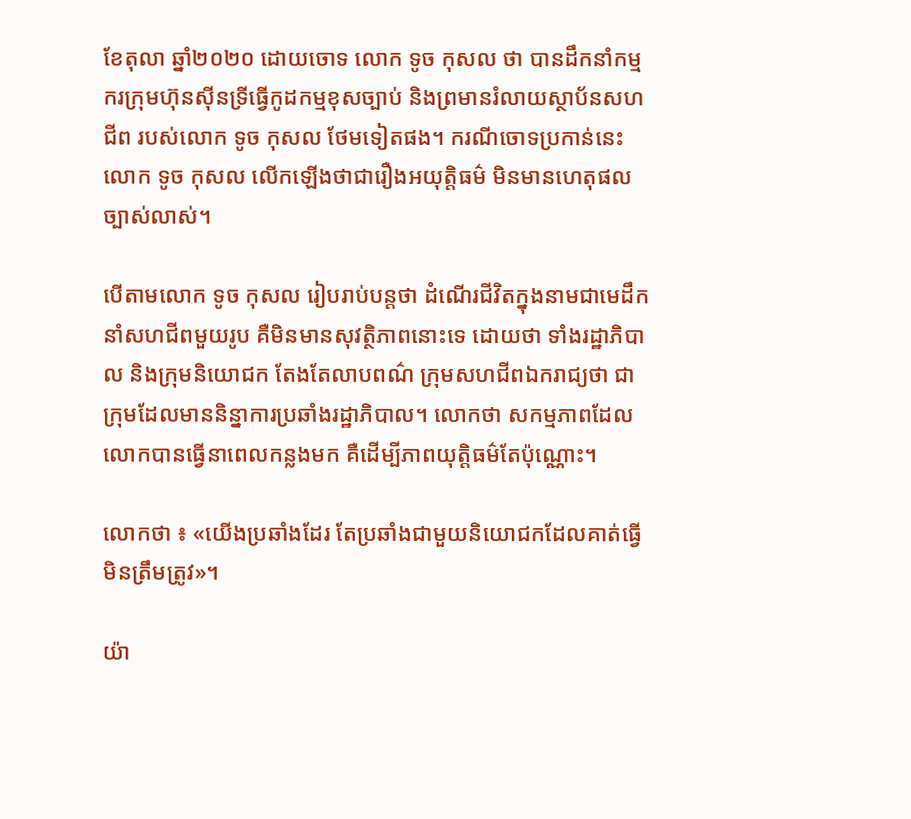ខែតុលា ឆ្នាំ២០២០ ដោយចោទ លោក ទូច កុសល ថា បានដឹកនាំកម្មករក្រុមហ៊ុនស៊ីនទ្រីធ្វើកូដកម្មខុសច្បាប់ និងព្រមានរំលាយស្ថាប័នសហជីព របស់លោក ទូច កុសល ថែមទៀតផង។ ករណីចោទប្រកាន់នេះ លោក ទូច កុសល លើកឡើងថាជារឿងអយុត្តិធម៌ មិនមានហេតុផលច្បាស់លាស់។

បើតាមលោក ទូច កុសល រៀបរាប់បន្តថា ដំណើរជីវិតក្នុងនាមជាមេដឹកនាំសហជីពមួយរូប គឺមិនមានសុវត្ថិភាពនោះទេ ដោយថា ទាំងរដ្ឋាភិបាល និងក្រុមនិយោជក តែងតែលាបពណ៌ ក្រុមសហជីពឯករាជ្យថា ជាក្រុមដែលមាននិន្នាការប្រឆាំងរដ្ឋាភិបាល។ លោកថា សកម្មភាពដែលលោកបានធ្វើនាពេលកន្លងមក គឺដើម្បីភាពយុត្តិធម៌តែប៉ុណ្ណោះ។

លោកថា ៖ «យើងប្រឆាំងដែរ តែប្រឆាំងជាមួយនិយោជកដែលគាត់ធ្វើមិនត្រឹមត្រូវ»។

យ៉ា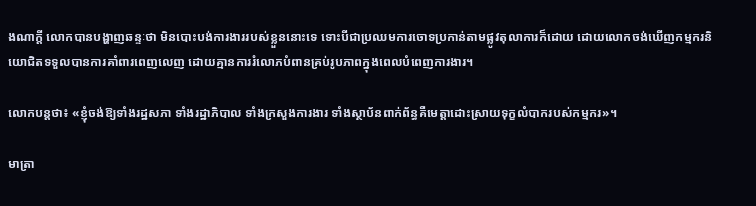ងណាក្តី លោកបានបង្ហាញឆន្ទៈថា មិនបោះបង់ការងាររបស់ខ្លួននោះទេ ទោះបីជាប្រឈមការចោទប្រកាន់តាមផ្លូវតុលាការក៏ដោយ ដោយលោកចង់ឃើញកម្មករនិយោជិតទទួលបានការគាំពារពេញលេញ ដោយគ្មានការរំលោភបំពានគ្រប់រូបភាពក្នុងពេលបំពេញការងារ។

លោកបន្តថា៖ «ខ្ញុំចង់ឱ្យទាំងរដ្ឋសភា ទាំងរដ្ឋាភិបាល ទាំងក្រសួងការងារ ទាំងស្ថាប័នពាក់ព័ន្ធគឺមេត្តាដោះស្រាយទុក្ខលំបាករបស់កម្មករ»។

មាត្រា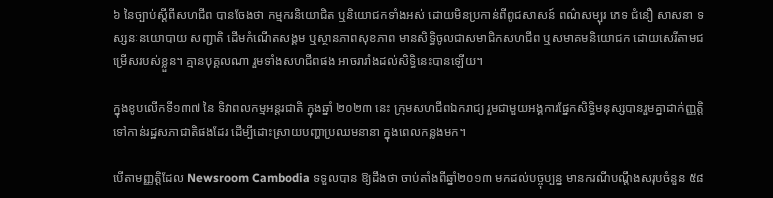៦ នៃច្បាប់ស្តីពីសហជីព បានចែងថា កម្មករនិយោជិត ឬនិយោជកទាំងអស់ ដោយមិនប្រកាន់ពីពូជសាសន៍ ពណ៌សម្បុរ ភេទ ជំនឿ សាសនា ទស្សនៈនយោបាយ សញ្ជាតិ ដើមកំណើតសង្គម ឬស្ថានភាពសុខភាព មានសិទ្ធិចូលជាសមាជិកសហជីព ឬសមាគមនិយោជក ដោយសេរីតាមជម្រើសរបស់ខ្លួន។ គ្មានបុគ្គលណា រួមទាំងសហជីពផង អាចរារាំងដល់សិទ្ធិនេះបានឡើយ។

ក្នុងខូបលើកទី១៣៧ នៃ ទិវាពលកម្មអន្តរជាតិ ក្នុងឆ្នាំ ២០២៣ នេះ ក្រុមសហជីពឯករាជ្យ រួមជាមួយអង្គការផ្នែកសិទ្ធិមនុស្សបានរួមគ្នាដាក់ញ្ញត្តិទៅកាន់រដ្ឋសភាជាតិផងដែរ ដើម្បីដោះស្រាយបញ្ហាប្រឈមនានា ក្នុងពេលកន្លងមក។

បើតាមញ្ញត្តិដែល Newsroom Cambodia ទទួលបាន ឱ្យដឹងថា ចាប់តាំងពីឆ្នាំ២០១៣ មកដល់បច្ចុប្បន្ន មានករណីបណ្តឹងសរុបចំនួន ៥៨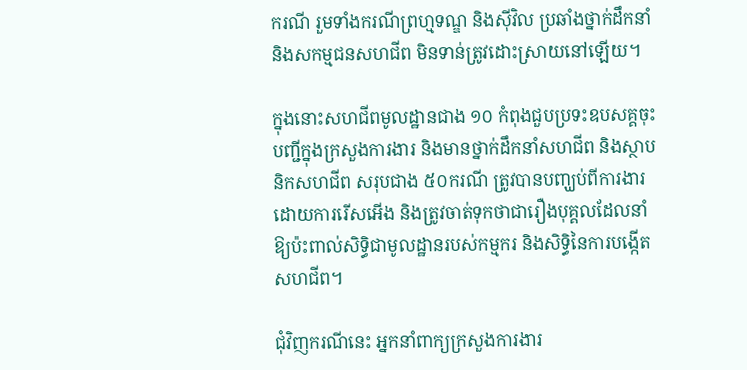ករណី រួមទាំងករណីព្រហ្មទណ្ឌ និងស៊ីវិល ប្រឆាំងថ្នាក់ដឹកនាំ និងសកម្មជនសហជីព មិនទាន់ត្រូវដោះស្រាយនៅឡើយ។

ក្នុងនោះសហជីពមូលដ្ឋានជាង ១០ កំពុងជួបប្រទះឧបសគ្គចុះបញ្ជីក្នុងក្រសួងការងារ និងមានថ្នាក់ដឹកនាំសហជីព និងស្ថាបនិកសហជីព សរុបជាង ៥០ករណី ត្រូវបានបញ្ឃប់ពីការងារដោយការរើសអើង និងត្រូវចាត់ទុកថាជារឿងបុគ្គលដែលនាំឱ្យប៉ះពាល់សិទ្ធិជាមូលដ្ឋានរបស់កម្មករ និងសិទ្ធិនៃការបង្កើតសហជីព។

ជុំវិញករណីនេះ អ្នកនាំពាក្យក្រសួងការងារ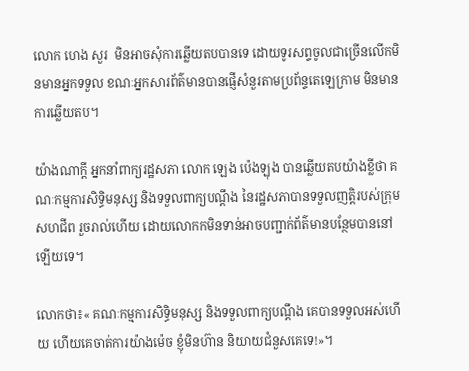លោក ហេង សួរ  មិនអាចសុំការឆ្លើយតបបានទេ ដោយទូរសព្ទចូលជាច្រើនលើកមិនមានអ្នកទទួល ខណៈអ្នកសារព័ត៌មានបានផ្ញើសំនួរតាមប្រព័ន្ទតេឡេក្រាម មិនមានការឆ្លើយតប។

យ៉ាងណាក្តី អ្នកនាំពាក្យរដ្ឋសភា លោក ឡេង ប៉េងឡុង បានឆ្លើយតបយ៉ាងខ្លីថា គណៈកម្មការសិទ្ធិមនុស្ស និងទទួលពាក្យបណ្តឹង នៃរដ្ឋសភាបានទទួលញត្តិរបស់ក្រុមសហជីព រួចរាល់ហើយ ដោយលោកកមិនទាន់អាចបញ្ជាក់ព័ត៌មានបន្ថែមបាននៅឡើយទេ។

លោកថា៖« គណៈកម្មការសិទ្ធិមនុស្ស និងទទួលពាក្យបណ្តឹង គេបានទទួលអស់ហើយ ហើយគេចាត់ការយ៉ាងម៉េច ខ្ញុំមិនហ៊ាន និយាយជំនួសគេទេ!»។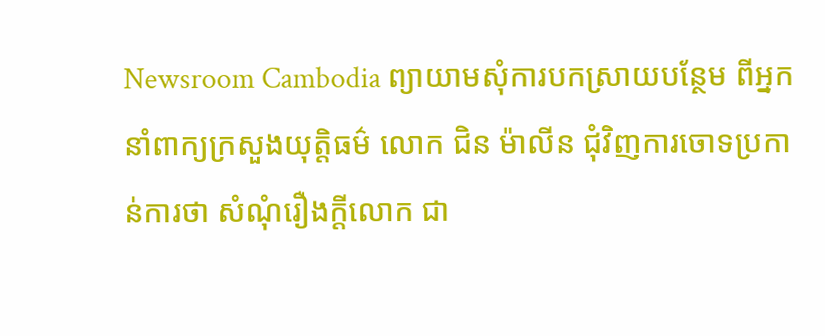Newsroom Cambodia ព្យាយាមសុំការបកស្រាយបន្ថែម ពីអ្នកនាំពាក្យក្រសួងយុត្តិធម៌ លោក ជិន ម៉ាលីន ជុំវិញការចោទប្រកាន់ការថា សំណុំរឿងក្តីលោក ជា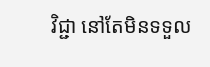វិជ្ជា នៅតែមិនទទួល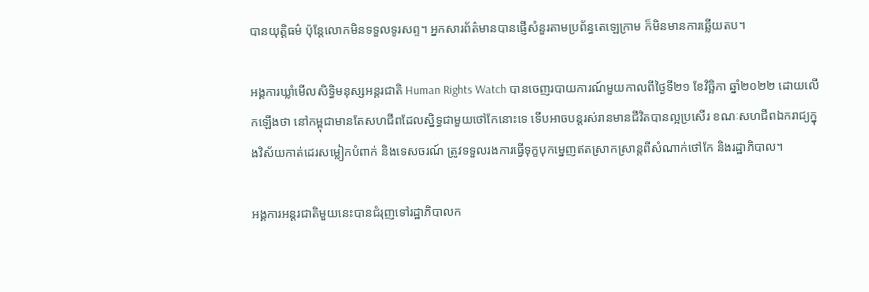បានយុត្តិធម៌ ប៉ុន្តែលោកមិនទទួលទូរសព្ទ។ អ្នកសារព័ត៌មានបានផ្ញើសំនួរតាមប្រព័ន្ធតេឡេក្រាម ក៏មិនមានការឆ្លើយតប។

អង្គការឃ្លាំមើលសិទិ្ធមនុស្សអន្តរជាតិ Human Rights Watch បានចេញរបាយការណ៍មួយកាលពីថ្ងៃទី២១ ខែវិច្ឆិកា ឆ្នាំ២០២២ ដោយលើកឡើងថា នៅកម្ពុជាមានតែសហជីពដែលស្និទ្ធជាមួយថៅកែនោះទេ ទើបអាចបន្តរស់រានមានជីវិតបានល្អប្រសើរ ខណៈសហជីពឯករាជ្យក្នុងវិស័យកាត់ដេរសម្លៀកបំពាក់ និងទេសចរណ៍ ត្រូវទទួលរងការធ្វើទុក្ខបុកម្នេញឥតស្រាកស្រាន្តពីសំណាក់ថៅកែ និងរដ្ឋាភិបាល។

អង្គការអន្តរជាតិមួយនេះបានជំរុញទៅរដ្ឋាភិបាលក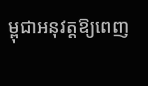ម្ពុជាអនុវត្តឱ្យពេញ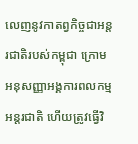លេញនូវកាតព្វកិច្ចជាអន្តរជាតិរបស់កម្ពុជា ក្រោមអនុសញ្ញាអង្គការពលកម្មអន្តរជាតិ ហើយត្រូវធ្វើវិ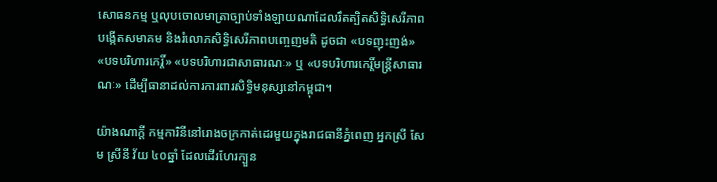សោធនកម្ម ឬលុបចោលមាត្រាច្បាប់ទាំងឡាយណាដែលរឹតត្បិតសិទ្ធិសេរីភាពបង្កើតសមាគម និងរំលោភសិទ្ធិសេរីភាពបញ្ចេញមតិ ដូចជា «បទញុះញង់» «បទបរិហារកេរ្តិ៍» «បទបរិហារជាសាធារណៈ» ឬ «បទបរិហារកេរ្តិ៍មន្ត្រីសាធារណៈ» ដើម្បីធានាដល់ការការពារសិទ្ធិមនុស្សនៅកម្ពុជា។

យ៉ាងណាក្តី កម្មការិនីនៅរោងចក្រកាត់ដេរមួយក្នុងរាជធានីភ្នំពេញ អ្នកស្រី សែម ស្រីនី វ័យ ៤០ឆ្នាំ ដែលដើរហែរក្បួន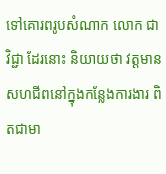ទៅគោរពរូបសំណាក លោក ជា វិជ្ជា ដែរនោះ និយាយថា វត្តមានសហជីពនៅក្នុងកន្លែងការងារ ពិតជាមា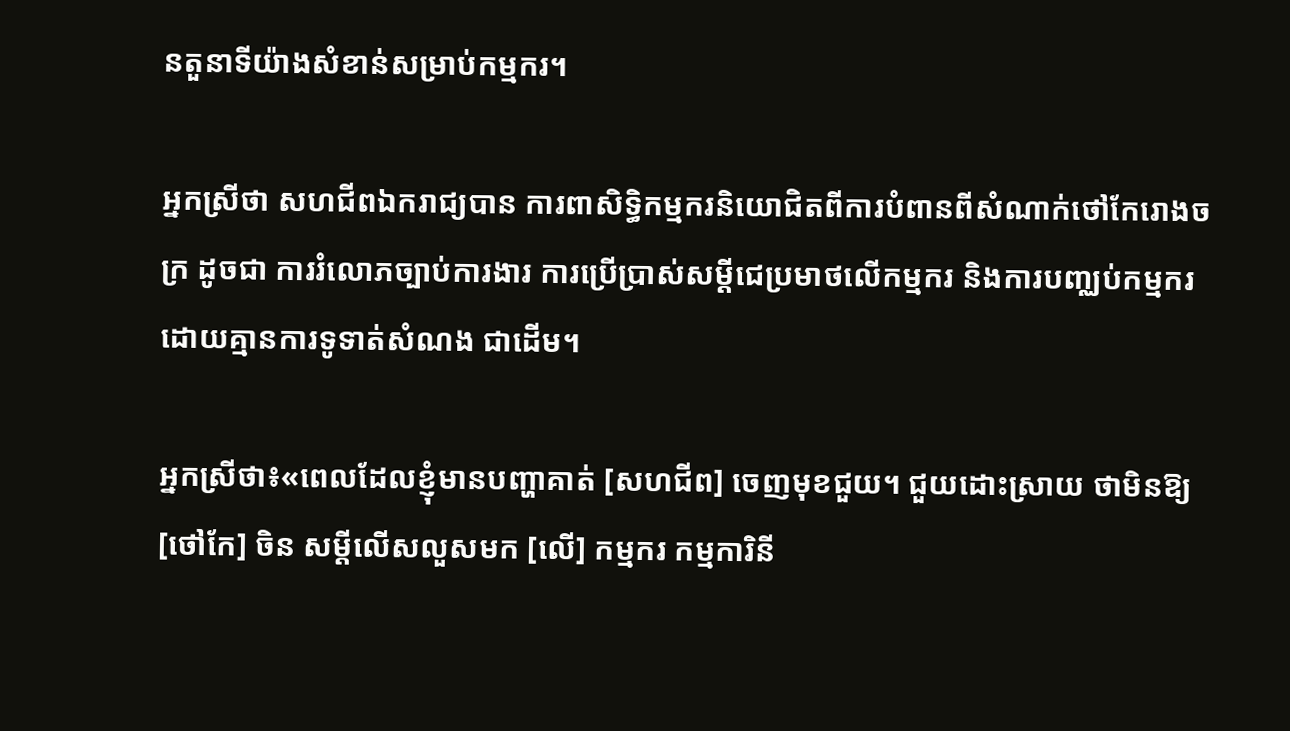នតួនាទីយ៉ាងសំខាន់សម្រាប់កម្មករ។

អ្នកស្រីថា សហជីពឯករាជ្យបាន ការពាសិទ្ធិកម្មករនិយោជិតពីការបំពានពីសំណាក់ថៅកែរោងចក្រ ដូចជា ការរំលោភច្បាប់ការងារ ការប្រើប្រាស់សម្តីជេប្រមាថលើកម្មករ និងការបញ្ឈប់កម្មករដោយគ្មានការទូទាត់សំណង ជាដើម។

អ្នកស្រីថា៖«ពេលដែលខ្ញុំមានបញ្ហាគាត់ [សហជីព] ចេញមុខជួយ។ ជួយដោះស្រាយ ថាមិនឱ្យ [ថៅកែ] ចិន សម្តីលើសលួសមក [លើ] កម្មករ កម្មការិនី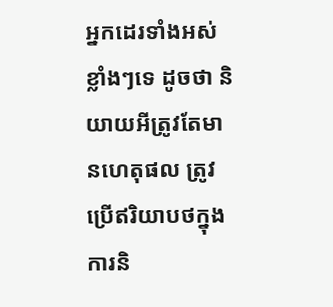អ្នកដេរទាំងអស់ខ្លាំងៗទេ ដូចថា និយាយអីត្រូវតែមានហេតុផល ត្រូវប្រើឥរិយាបថក្នុងការនិ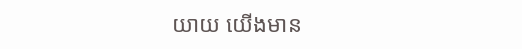យាយ យើងមាន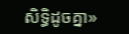សិទ្ធិដូចគ្នា»